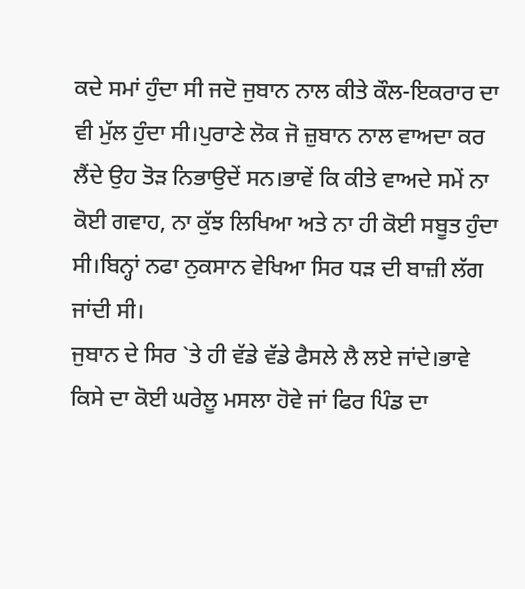ਕਦੇ ਸਮਾਂ ਹੁੰਦਾ ਸੀ ਜਦੋ ਜੁਬਾਨ ਨਾਲ ਕੀਤੇ ਕੌਲ-ਇਕਰਾਰ ਦਾ ਵੀ ਮੁੱਲ ਹੁੰਦਾ ਸੀ।ਪੁਰਾਣੇ ਲੋਕ ਜੋ ਜ਼ੁਬਾਨ ਨਾਲ ਵਾਅਦਾ ਕਰ ਲੈਂਦੇ ਉਹ ਤੋੜ ਨਿਭਾਉਦੇਂ ਸਨ।ਭਾਵੇਂ ਕਿ ਕੀਤੇ ਵਾਅਦੇ ਸਮੇਂ ਨਾ ਕੋਈ ਗਵਾਹ, ਨਾ ਕੁੱਝ ਲਿਖਿਆ ਅਤੇ ਨਾ ਹੀ ਕੋਈ ਸਬੂਤ ਹੁੰਦਾ ਸੀ।ਬਿਨ੍ਹਾਂ ਨਫਾ ਨੁਕਸਾਨ ਵੇਖਿਆ ਸਿਰ ਧੜ ਦੀ ਬਾਜ਼ੀ ਲੱਗ ਜਾਂਦੀ ਸੀ।
ਜੁਬਾਨ ਦੇ ਸਿਰ `ਤੇ ਹੀ ਵੱਡੇ ਵੱਡੇ ਫੈਸਲੇ ਲੈ ਲਏ ਜਾਂਦੇ।ਭਾਵੇ ਕਿਸੇ ਦਾ ਕੋਈ ਘਰੇਲੂ ਮਸਲਾ ਹੋਵੇ ਜਾਂ ਫਿਰ ਪਿੰਡ ਦਾ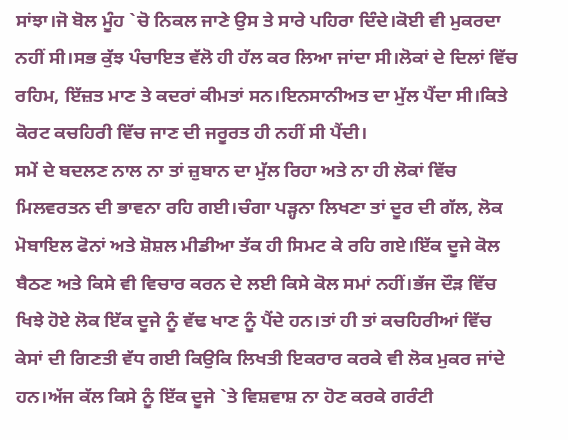ਸਾਂਝਾ।ਜੋ ਬੋਲ ਮੂੰਹ `ਚੋ ਨਿਕਲ ਜਾਣੇ ਉਸ ਤੇ ਸਾਰੇ ਪਹਿਰਾ ਦਿੰਦੇ।ਕੋਈ ਵੀ ਮੁਕਰਦਾ ਨਹੀਂ ਸੀ।ਸਭ ਕੁੱਝ ਪੰਚਾਇਤ ਵੱਲੋ ਹੀ ਹੱਲ ਕਰ ਲਿਆ ਜਾਂਦਾ ਸੀ।ਲੋਕਾਂ ਦੇ ਦਿਲਾਂ ਵਿੱਚ ਰਹਿਮ, ਇੱਜ਼ਤ ਮਾਣ ਤੇ ਕਦਰਾਂ ਕੀਮਤਾਂ ਸਨ।ਇਨਸਾਨੀਅਤ ਦਾ ਮੁੱਲ ਪੈਂਦਾ ਸੀ।ਕਿਤੇ ਕੋਰਟ ਕਚਹਿਰੀ ਵਿੱਚ ਜਾਣ ਦੀ ਜਰੂਰਤ ਹੀ ਨਹੀਂ ਸੀ ਪੈਂਦੀ।
ਸਮੇਂ ਦੇ ਬਦਲਣ ਨਾਲ ਨਾ ਤਾਂ ਜ਼ੁਬਾਨ ਦਾ ਮੁੱਲ ਰਿਹਾ ਅਤੇ ਨਾ ਹੀ ਲੋਕਾਂ ਵਿੱਚ ਮਿਲਵਰਤਨ ਦੀ ਭਾਵਨਾ ਰਹਿ ਗਈ।ਚੰਗਾ ਪੜ੍ਹਨਾ ਲਿਖਣਾ ਤਾਂ ਦੂਰ ਦੀ ਗੱਲ, ਲੋਕ ਮੋਬਾਇਲ ਫੋਨਾਂ ਅਤੇ ਸ਼ੋਸ਼ਲ ਮੀਡੀਆ ਤੱਕ ਹੀ ਸਿਮਟ ਕੇ ਰਹਿ ਗਏ।ਇੱਕ ਦੂਜੇ ਕੋਲ ਬੈਠਣ ਅਤੇ ਕਿਸੇ ਵੀ ਵਿਚਾਰ ਕਰਨ ਦੇ ਲਈ ਕਿਸੇ ਕੋਲ ਸਮਾਂ ਨਹੀਂ।ਭੱਜ ਦੌੜ ਵਿੱਚ ਖਿਝੇ ਹੋਏ ਲੋਕ ਇੱਕ ਦੂਜੇ ਨੂੰ ਵੱਢ ਖਾਣ ਨੂੰ ਪੈਂਦੇ ਹਨ।ਤਾਂ ਹੀ ਤਾਂ ਕਚਹਿਰੀਆਂ ਵਿੱਚ ਕੇਸਾਂ ਦੀ ਗਿਣਤੀ ਵੱਧ ਗਈ ਕਿਉਕਿ ਲਿਖਤੀ ਇਕਰਾਰ ਕਰਕੇ ਵੀ ਲੋਕ ਮੁਕਰ ਜਾਂਦੇ ਹਨ।ਅੱਜ ਕੱਲ ਕਿਸੇ ਨੂੰ ਇੱਕ ਦੂਜੇ `ਤੇ ਵਿਸ਼ਵਾਸ਼ ਨਾ ਹੋਣ ਕਰਕੇ ਗਰੰਟੀ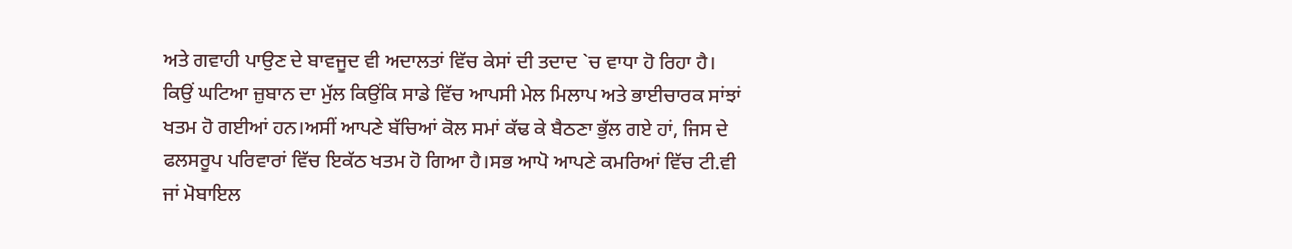ਅਤੇ ਗਵਾਹੀ ਪਾਉਣ ਦੇ ਬਾਵਜੂਦ ਵੀ ਅਦਾਲਤਾਂ ਵਿੱਚ ਕੇਸਾਂ ਦੀ ਤਦਾਦ `ਚ ਵਾਧਾ ਹੋ ਰਿਹਾ ਹੈ।
ਕਿਉਂ ਘਟਿਆ ਜ਼ੁਬਾਨ ਦਾ ਮੁੱਲ ਕਿਉਂਕਿ ਸਾਡੇ ਵਿੱਚ ਆਪਸੀ ਮੇਲ ਮਿਲਾਪ ਅਤੇ ਭਾਈਚਾਰਕ ਸਾਂਝਾਂ ਖਤਮ ਹੋ ਗਈਆਂ ਹਨ।ਅਸੀਂ ਆਪਣੇ ਬੱਚਿਆਂ ਕੋਲ ਸਮਾਂ ਕੱਢ ਕੇ ਬੈਠਣਾ ਭੁੱਲ ਗਏ ਹਾਂ, ਜਿਸ ਦੇ ਫਲਸਰੂਪ ਪਰਿਵਾਰਾਂ ਵਿੱਚ ਇਕੱਠ ਖਤਮ ਹੋ ਗਿਆ ਹੈ।ਸਭ ਆਪੋ ਆਪਣੇ ਕਮਰਿਆਂ ਵਿੱਚ ਟੀ.ਵੀ ਜਾਂ ਮੋਬਾਇਲ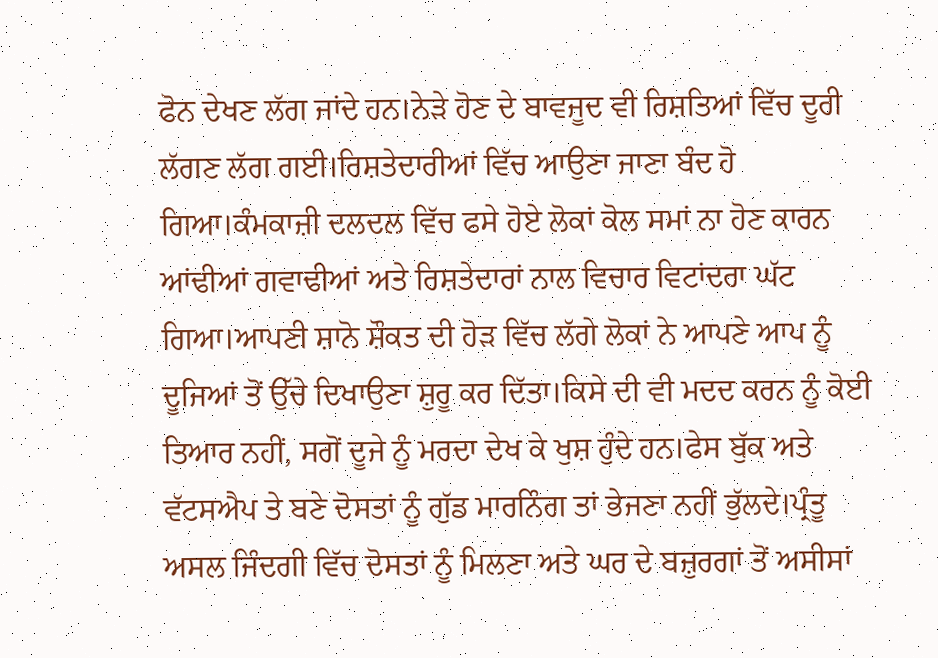ਫੋਨ ਦੇਖਣ ਲੱਗ ਜਾਂਦੇ ਹਨ।ਨੇੜੇ ਹੋਣ ਦੇ ਬਾਵਜੂਦ ਵੀ ਰਿਸ਼ਤਿਆਂ ਵਿੱਚ ਦੂਰੀ ਲੱਗਣ ਲੱਗ ਗਈ।ਰਿਸ਼ਤੇਦਾਰੀਆਂ ਵਿੱਚ ਆਉਣਾ ਜਾਣਾ ਬੰਦ ਹੋ ਗਿਆ।ਕੰਮਕਾਜ਼ੀ ਦਲਦਲ ਵਿੱਚ ਫਸੇ ਹੋਏ ਲੋਕਾਂ ਕੋਲ ਸਮਾਂ ਨਾ ਹੋਣ ਕਾਰਨ ਆਂਢੀਆਂ ਗਵਾਢੀਆਂ ਅਤੇ ਰਿਸ਼ਤੇਦਾਰਾਂ ਨਾਲ ਵਿਚਾਰ ਵਿਟਾਂਦਰਾ ਘੱਟ ਗਿਆ।ਆਪਣੀ ਸ਼ਾਨੋ ਸ਼ੌਕਤ ਦੀ ਹੋੜ ਵਿੱਚ ਲੱਗੇ ਲੋਕਾਂ ਨੇ ਆਪਣੇ ਆਪ ਨੂੰ ਦੂਜਿਆਂ ਤੋਂ ਉੱਚੇ ਦਿਖਾਉਣਾ ਸ਼ੁਰੂ ਕਰ ਦਿੱਤਾ।ਕਿਸੇ ਦੀ ਵੀ ਮਦਦ ਕਰਨ ਨੂੰ ਕੋਈ ਤਿਆਰ ਨਹੀਂ, ਸਗੋਂ ਦੂਜੇ ਨੂੰ ਮਰਦਾ ਦੇਖ ਕੇ ਖੁਸ਼ ਹੁੰਦੇ ਹਨ।ਫੇਸ ਬੁੱਕ ਅਤੇ ਵੱਟਸਐਪ ਤੇ ਬਣੇ ਦੋਸਤਾਂ ਨੂੰ ਗੁੱਡ ਮਾਰਨਿੰਗ ਤਾਂ ਭੇਜਣਾ ਨਹੀਂ ਭੁੱਲਦੇ।ਪ੍ਰੰਤੂ ਅਸਲ ਜਿੰਦਗੀ ਵਿੱਚ ਦੋਸਤਾਂ ਨੂੰ ਮਿਲਣਾ ਅਤੇ ਘਰ ਦੇ ਬਜ਼ੁਰਗਾਂ ਤੋਂ ਅਸੀਸਾਂ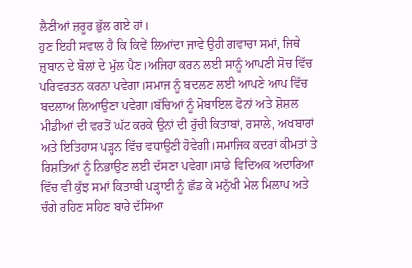ਲੈਣੀਆਂ ਜ਼ਰੂਰ ਭੁੱਲ ਗਏ ਹਾਂ।
ਹੁਣ ਇਹੀ ਸਵਾਲ ਹੈ ਕਿ ਕਿਵੇਂ ਲਿਆਂਦਾ ਜਾਵੇ ਉਹੀ ਗਵਾਚਾ ਸਮਾਂ, ਜਿਥੇ ਜ਼ੁਬਾਨ ਦੇ ਬੋਲਾਂ ਦੇ ਮੁੱਲ ਪੈਣ।ਅਜਿਹਾ ਕਰਨ ਲਈ ਸਾਨੂੰ ਆਪਣੀ ਸੋਚ ਵਿੱਚ ਪਰਿਵਰਤਨ ਕਰਨਾ ਪਵੇਗਾ।ਸਮਾਜ ਨੂੰ ਬਦਲਣ ਲਈ ਆਪਣੇ ਆਪ ਵਿੱਚ ਬਦਲਾਅ ਲਿਆਉਣਾ ਪਵੇਗਾ।ਬੱਚਿਆਂ ਨੂੰ ਮੋਬਾਇਲ ਫੋਨਾਂ ਅਤੇ ਸ਼ੋਸ਼ਲ ਮੀਡੀਆਂ ਦੀ ਵਰਤੋਂ ਘੱਟ ਕਰਕੇ ਉਨਾਂ ਦੀ ਰੁੱਚੀ ਕਿਤਾਬਾਂ, ਰਸਾਲੇ, ਅਖਬਾਰਾਂ ਅਤੇ ਇਤਿਹਾਸ ਪੜ੍ਹਨ ਵਿੱਚ ਵਧਾਉਣੀ ਹੋਵੇਗੀ।ਸਮਾਜਿਕ ਕਦਰਾਂ ਕੀਮਤਾਂ ਤੇ ਰਿਸ਼ਤਿਆਂ ਨੂੰ ਨਿਭਾਉਣ ਲਈ ਦੱਸਣਾ ਪਵੇਗਾ।ਸਾਡੇ ਵਿਦਿਅਕ ਅਦਾਰਿਆ ਵਿੱਚ ਵੀ ਕੁੱਝ ਸਮਾਂ ਕਿਤਾਬੀ ਪੜ੍ਹਾਈ ਨੂੰ ਛੱਡ ਕੇ ਮਨੁੱਖੀ ਮੇਲ ਮਿਲਾਪ ਅਤੇ ਚੰਗੇ ਰਹਿਣ ਸਹਿਣ ਬਾਰੇ ਦੱਸਿਆ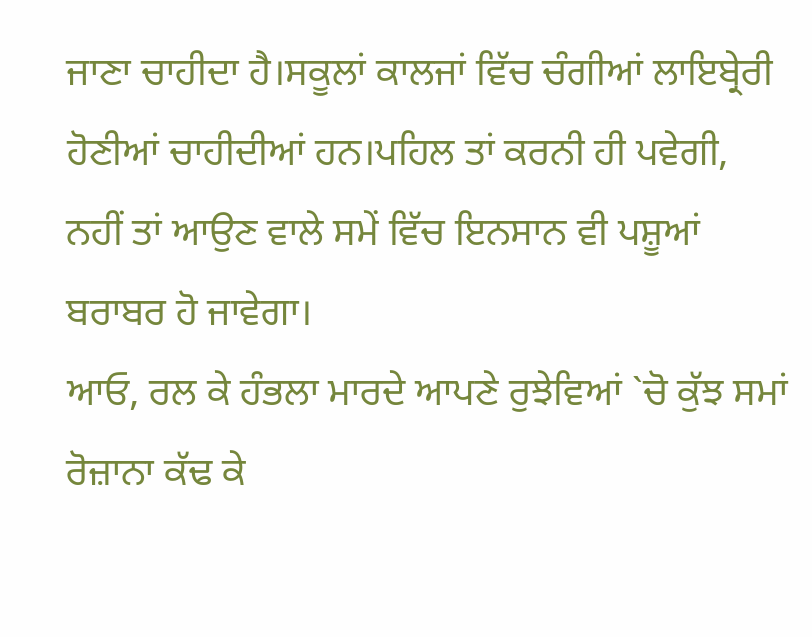ਜਾਣਾ ਚਾਹੀਦਾ ਹੈ।ਸਕੂਲਾਂ ਕਾਲਜਾਂ ਵਿੱਚ ਚੰਗੀਆਂ ਲਾਇਬ੍ਰੇਰੀ ਹੋਣੀਆਂ ਚਾਹੀਦੀਆਂ ਹਨ।ਪਹਿਲ ਤਾਂ ਕਰਨੀ ਹੀ ਪਵੇਗੀ, ਨਹੀਂ ਤਾਂ ਆਉਣ ਵਾਲੇ ਸਮੇਂ ਵਿੱਚ ਇਨਸਾਨ ਵੀ ਪਸ਼ੂਆਂ ਬਰਾਬਰ ਹੋ ਜਾਵੇਗਾ।
ਆਓ, ਰਲ ਕੇ ਹੰਭਲਾ ਮਾਰਦੇ ਆਪਣੇ ਰੁਝੇਵਿਆਂ `ਚੋ ਕੁੱਝ ਸਮਾਂ ਰੋਜ਼ਾਨਾ ਕੱਢ ਕੇ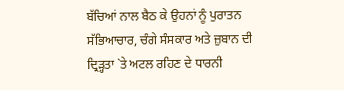ਬੱਚਿਆਂ ਨਾਲ ਬੈਠ ਕੇ ਉਹਨਾਂ ਨੂੰ ਪੁਰਾਤਨ ਸੱਭਿਆਚਾਰ, ਚੰਗੇ ਸੰਸਕਾਰ ਅਤੇ ਜ਼ੁਬਾਨ ਦੀ ਦ੍ਰਿੜ੍ਹਤਾ `ਤੇ ਅਟਲ ਰਹਿਣ ਦੇ ਧਾਰਨੀ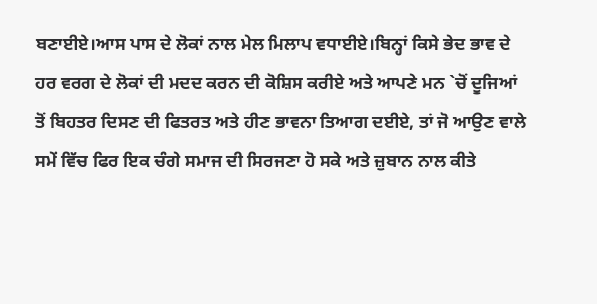ਬਣਾਈਏ।ਆਸ ਪਾਸ ਦੇ ਲੋਕਾਂ ਨਾਲ ਮੇਲ ਮਿਲਾਪ ਵਧਾਈਏ।ਬਿਨ੍ਹਾਂ ਕਿਸੇ ਭੇਦ ਭਾਵ ਦੇ ਹਰ ਵਰਗ ਦੇ ਲੋਕਾਂ ਦੀ ਮਦਦ ਕਰਨ ਦੀ ਕੋਸ਼ਿਸ ਕਰੀਏ ਅਤੇ ਆਪਣੇ ਮਨ `ਚੋਂ ਦੂਜਿਆਂ ਤੋਂ ਬਿਹਤਰ ਦਿਸਣ ਦੀ ਫਿਤਰਤ ਅਤੇ ਹੀਣ ਭਾਵਨਾ ਤਿਆਗ ਦਈਏ, ਤਾਂ ਜੋ ਆਉਣ ਵਾਲੇ ਸਮੇਂ ਵਿੱਚ ਫਿਰ ਇਕ ਚੰਗੇ ਸਮਾਜ ਦੀ ਸਿਰਜਣਾ ਹੋ ਸਕੇ ਅਤੇ ਜ਼ੁਬਾਨ ਨਾਲ ਕੀਤੇ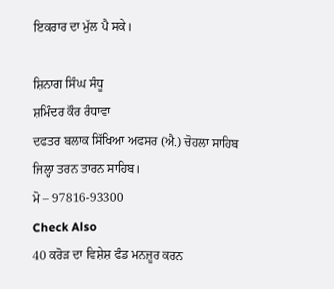ਇਕਰਾਰ ਦਾ ਮੁੱਲ ਪੈ ਸਕੇ।

ਸ਼ਿਨਾਗ ਸਿੰਘ ਸੰਧੂ
ਸ਼ਮਿੰਦਰ ਕੌਰ ਰੰਧਾਵਾ
ਦਫਤਰ ਬਲਾਕ ਸਿੱਖਿਆ ਅਫਸਰ (ਐ.) ਚੋਹਲਾ ਸਾਹਿਬ
ਜਿਲ੍ਹਾ ਤਰਨ ਤਾਰਨ ਸਾਹਿਬ।
ਮੋ – 97816-93300
Check Also
40 ਕਰੋੜ ਦਾ ਵਿਸ਼ੇਸ਼ ਫੰਡ ਮਨਜ਼ੂਰ ਕਰਨ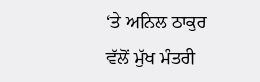‘ਤੇ ਅਨਿਲ ਠਾਕੁਰ ਵੱਲੋਂ ਮੁੱਖ ਮੰਤਰੀ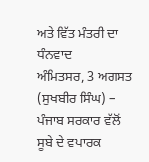ਅਤੇ ਵਿੱਤ ਮੰਤਰੀ ਦਾ ਧੰਨਵਾਦ
ਅੰਮਿਤਸਰ, 3 ਅਗਸਤ (ਸੁਖਬੀਰ ਸਿੰਘ) – ਪੰਜਾਬ ਸਰਕਾਰ ਵੱਲੋਂ ਸੂਬੇ ਦੇ ਵਪਾਰਕ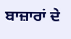ਬਾਜ਼ਾਰਾਂ ਦੇ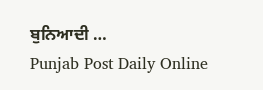ਬੁਨਿਆਦੀ …
Punjab Post Daily Online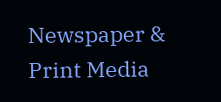Newspaper & Print Media